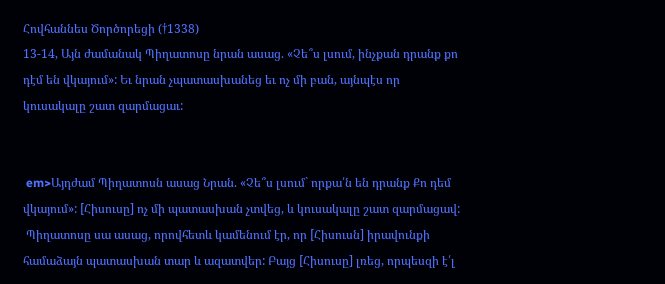Հովհաննես Ծործորեցի (†1338)
13-14, Այն ժամանակ Պիղատոսը նրան ասաց. «Չե՞ս լսում, ինչքան դրանք քո դէմ են վկայում»: Եւ նրան չպատասխանեց եւ ոչ մի բան, այնպէս որ կուսակալը շատ զարմացաւ:


 em>Այդժամ Պիղատոսն ասաց Նրան. «Չե՞ս լսում` որքա՛ն են դրանք Քո դեմ վկայում»: [Հիսուսը] ոչ մի պատասխան չտվեց, և կուսակալը շատ զարմացավ:
 Պիղատոսը սա ասաց, որովհետև կամենում էր, որ [Հիսուսն] իրավունքի համաձայն պատասխան տար և ազատվեր: Բայց [Հիսուսը] լռեց, որպեսզի է՛լ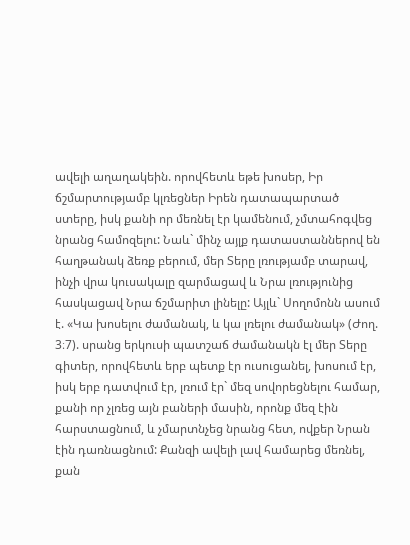ավելի աղաղակեին. որովհետև եթե խոսեր, Իր ճշմարտությամբ կլռեցներ Իրեն դատապարտած ստերը, իսկ քանի որ մեռնել էր կամենում, չմտահոգվեց նրանց համոզելու: Նաև` մինչ այլք դատաստաններով են հաղթանակ ձեռք բերում, մեր Տերը լռությամբ տարավ, ինչի վրա կուսակալը զարմացավ և Նրա լռությունից հասկացավ Նրա ճշմարիտ լինելը: Այլև` Սողոմոնն ասում է. «Կա խոսելու ժամանակ, և կա լռելու ժամանակ» (Ժող. 3։7). սրանց երկուսի պատշաճ ժամանակն էլ մեր Տերը գիտեր, որովհետև երբ պետք էր ուսուցանել, խոսում էր, իսկ երբ դատվում էր, լռում էր` մեզ սովորեցնելու համար, քանի որ չլռեց այն բաների մասին, որոնք մեզ էին հարստացնում, և չմարտնչեց նրանց հետ, ովքեր Նրան էին դառնացնում: Քանզի ավելի լավ համարեց մեռնել, քան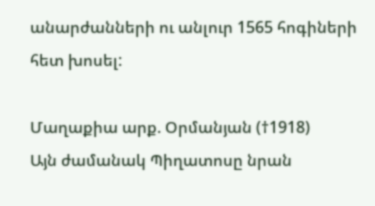անարժանների ու անլուր 1565 հոգիների հետ խոսել:

Մաղաքիա արք. Օրմանյան (†1918)
Այն ժամանակ Պիղատոսը նրան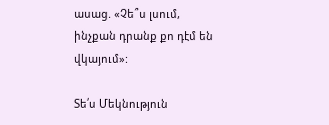ասաց. «Չե՞ս լսում, ինչքան դրանք քո դէմ են վկայում»:

Տե՛ս Մեկնություն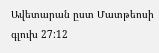Ավետարան ըստ Մատթեոսի գլուխ 27:12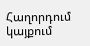Հաղորդում կայքում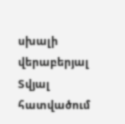սխալի վերաբերյալ
Տվյալ հատվածում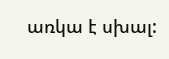առկա է սխալ: